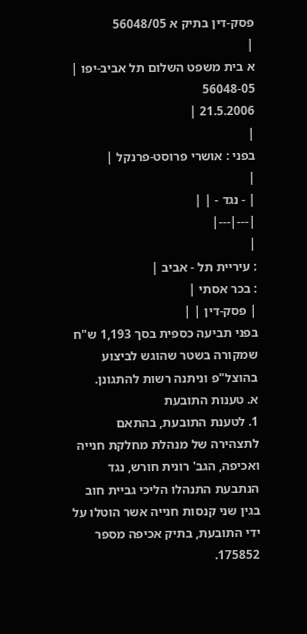פסק-דין בתיק א 56048/05
|
א בית משפט השלום תל אביב-יפו |
56048-05
21.5.2006 |
|
בפני : אושרי פרוסט-פרנקל |
|
| - נגד - | |
|---|---|
|
: עיריית תל - אביב |
: בכר אסתי |
| פסק-דין | |
בפני תביעה כספית בסך 1,193 ש"ח שמקורה בשטר שהוגש לביצוע בהוצל"פ וניתנה רשות להתגונן.
א. טענות התובעת
1. לטענת התובעת, בהתאם לתצהירה של מנהלת מחלקת חנייה ואכיפה, הגב' רונית חורש, נגד הנתבעת התנהלו הליכי גביית חוב בגין שני קנסות חנייה אשר הוטלו על ידי התובעת, בתיק אכיפה מספר 175852.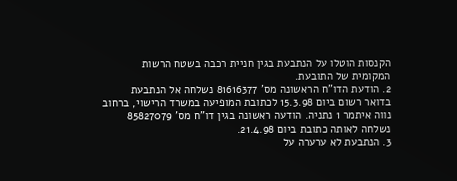הקנסות הוטלו על הנתבעת בגין חניית רכבה בשטח הרשות המקומית של התובעת.
2. הודעת הדו"ח הראשונה מס' 81616377 נשלחה אל הנתבעת בדואר רשום ביום 15.3.98 לכתובת המופיעה במשרד הרישוי, ברחוב נווה איתמר 1 נתניה. הודעה ראשונה בגין דו"ח מס' 85827079 נשלחה לאותה כתובת ביום 21.4.98.
3. הנתבעת לא ערערה על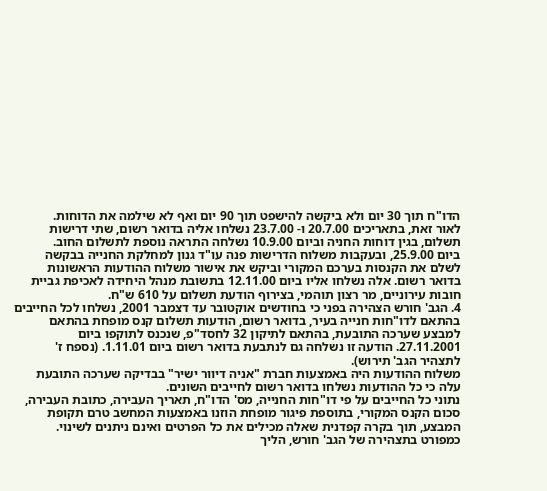הדו"ח תוך 30 יום ולא ביקשה להישפט תוך 90 יום ואף לא שילמה את הדוחות.
לאור זאת, בתאריכים 20.7.00 ו- 23.7.00 נשלחו אליה בדואר רשום, שתי דרישות תשלום, בגין דוחות החניה וביום 10.9.00 נשלחה התראה נוספת לתשלום החוב.
ביום 25.9.00, ובעקבות משלוח הדרישות פנה עו"ד גנון למחלקת החנייה בבקשה לשלם את הקנסות בערכם המקורי וביקש את אישור משלוח ההודעות הראשונות בדואר רשום. אלה נשלחו אליו ביום 12.11.00 בתשובת מנהל היחידה לאכיפת גביית חובות עירוניים, מר רצון תוהמי, בצירוף הודעת תשלום על 610 ש"ח.
4. הגב' חורש הצהירה בפני כי בחודשים אוקטובר עד דצמבר 2001, נשלחו לכל החייבים בהתאם לדו"חות חנייה בעיר, בדואר רשום, הודעות תשלום קנס מופחת בהתאם למבצע שערכה התובעת, בהתאם לתיקון 32 לחסד"פ, שנכנס לתוקפו ביום 27.11.2001. הודעה זו נשלחה גם לנתבעת בדואר רשום ביום 1.11.01. (נספח ז' לתצהיר הגב' תירוש).
משלוח ההודעות היה באמצעות חברת "אניה דיוור ישיר" בבדיקה שערכה התובעת עלה כי כל ההודעות נשלחו בדואר רשום לחייבים השונים.
נתוני כל החייבים על פי דו"חות החנייה, מס' הדו"ח, תאריך העבירה, כתובת העבירה, סכום הקנס המקורי, בתוספת פיגור מופחת הוזנו באמצעות המחשב טרם תקופת המבצע, תוך בקרה קפדנית שאלה מכילים את כל הפרטים ואינם ניתנים לשינוי.
כמפורט בתצהירה של הגב' חורש, הליך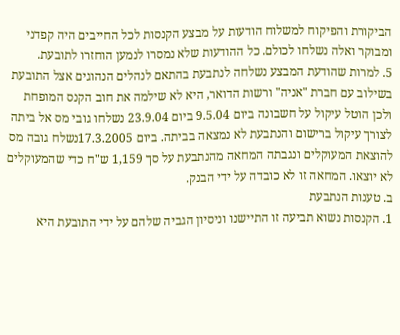הביקורת והפיקוח למשלוח הודעות על מבצע הקנסות לכל החייבים היה קפדני ומבוקר ואלה נשלחו לכולם. כל ההודעות שלא נמסרו לנמען הוחזרו לתובעת.
5. למרות שהודעת המבצע נשלחה לנתבעת בהתאם לנהלים הנהוגים אצל התובעת בשילוב עם חברת "אניה" ורשות הדואר, היא לא שילמה את חוב הקנס המופחת ולכן הוטל עיקול על חשבונה ביום 9.5.04 ביום 23.9.04 נשלחו גובי מס אל ביתה לצורך עיקול ברישום והנתבעת לא נמצאה בביתה. ביום 17.3.2005נשלח גובה מס להוצאת המעוקלים ונגבתה המחאה מהנתבעת על סך 1,159 ש"ח כדי שהמעוקלים לא יוצאו. המחאה זו לא כובדה על ידי הבנק.
ב. טענות הנתבעת
1. הקנסות נשוא תביעה זו התיישנו וניסיון הגביה שלהם על ידי התובעת היא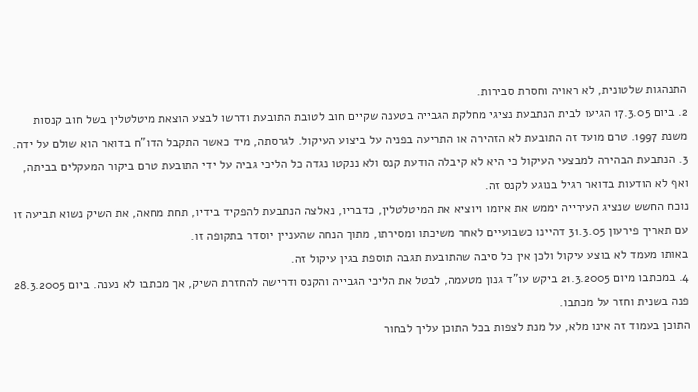התנהגות שלטונית, לא ראויה וחסרת סבירות.
2. ביום 17.3.05 הגיעו לבית הנתבעת נציגי מחלקת הגבייה בטענה שקיים חוב לטובת התובעת ודרשו לבצע הוצאת מיטלטלין בשל חוב קנסות משנת 1997. טרם מועד זה התובעת לא הזהירה או התריעה בפניה על ביצוע העיקול. לגרסתה, מיד כאשר התקבל הדו"ח בדואר הוא שולם על ידה.
3. הנתבעת הבהירה למבצעי העיקול כי היא לא קיבלה הודעת קנס ולא ננקטו נגדה כל הליכי גביה על ידי התובעת טרם ביקור המעקלים בביתה, ואף לא הודעות בדואר רגיל בנוגע לקנס זה.
נוכח החשש שנציג העירייה יממש את איומו ויוציא את המיטלטלין, כדבריו, נאלצה הנתבעת להפקיד בידיו, תחת מחאה, את השיק נשוא תביעה זו עם תאריך פירעון 31.3.05 דהיינו כשבועיים לאחר משיכתו ומסירתו, מתוך הנחה שהעניין יוסדר בתקופה זו.
באותו מעמד לא בוצע עיקול ולכן אין כל סיבה שהתובעת תגבה תוספת בגין עיקול זה.
4. במכתבו מיום 21.3.2005 ביקש עו"ד גנון מטעמה, לבטל את הליכי הגבייה והקנס ודרישה להחזרת השיק, אך מכתבו לא נענה. ביום 28.3.2005 פנה בשנית וחזר על מכתבו.
התוכן בעמוד זה אינו מלא, על מנת לצפות בכל התוכן עליך לבחור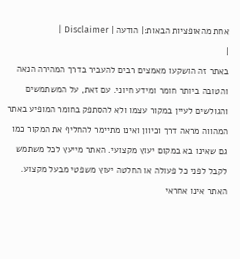אחת מהאופציות הבאות:| הודעה | Disclaimer |
|
באתר זה הושקעו מאמצים רבים להעביר בדרך המהירה הנאה והטובה ביותר חומר ומידע חיוני. עם זאת, על המשתמשים והגולשים לעיין במקור עצמו ולא להסתפק בחומר המופיע באתר המהווה מראה דרך וכיוון ואינו מתיימר להחליף את המקור כמו גם שאינו בא במקום יעוץ מקצועי. האתר מייעץ לכל משתמש לקבל לפני כל פעולה או החלטה יעוץ משפטי מבעל מקצוע. האתר אינו אחראי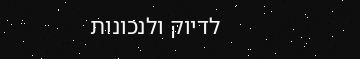לדיוק ולנכונות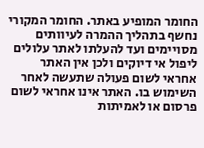החומר המופיע באתר. החומר המקורי נחשף בתהליך ההמרה לעיוותים מסויימים ועד להעלתו לאתר עלולים ליפול אי דיוקים ולכן אין האתר אחראי לשום פעולה שתעשה לאחר השימוש בו. האתר אינו אחראי לשום פרסום או לאמיתות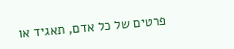פרטים של כל אדם, תאגיד או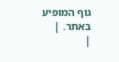גוף המופיע באתר. |
|